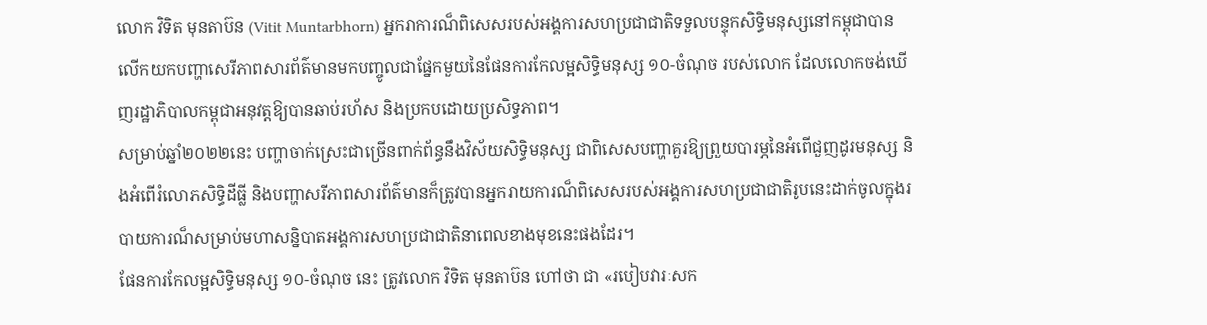លោក វិទិត មុនតាប៊ន (Vitit Muntarbhorn) អ្នករាការណ៏ពិសេសរបស់អង្គការសហប្រជាជាតិទទួលបន្ទុកសិទ្ធិមនុស្សនៅកម្ពុជាបានលើកយកបញ្ហាសេរីភាពសារព័ត៌មានមកបញ្ចូលជាផ្នែកមួយនៃផែនការកែលម្អសិទ្ធិមនុស្ស ១០-ចំណុច របស់លោក ដែលលោកចង់ឃើញរដ្ឋាភិបាលកម្ពុជាអនុវត្តឱ្យបានឆាប់រហ័ស និងប្រកបដោយប្រសិទ្ធភាព។
សម្រាប់ឆ្នាំ២០២២នេះ បញ្ហាចាក់ស្រេះជាច្រើនពាក់ព័ន្ធនឹងវិស័យសិទ្ធិមនុស្ស ជាពិសេសបញ្ហាគួរឱ្យព្រួយបារម្ភនៃអំពើជួញដូរមនុស្ស និងអំពើរំលោភសិទ្ធិដីធ្លី និងបញ្ហាសរីភាពសារព័ត៌មានក៏ត្រូវបានអ្នករាយការណ៏ពិសេសរបស់អង្គការសហប្រជាជាតិរូបនេះដាក់ចូលក្នុងរបាយការណ៏សម្រាប់មហាសន្និបាតអង្គការសហប្រជាជាតិនាពេលខាងមុខនេះផងដែរ។
ផែនការកែលម្អសិទ្ធិមនុស្ស ១០-ចំណុច នេះ ត្រូវលោក វិទិត មុនតាប៊ន ហៅថា ជា «របៀបវារៈសក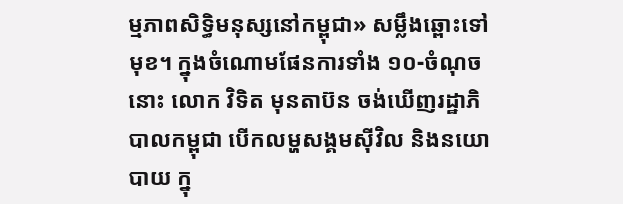ម្មភាពសិទ្ធិមនុស្សនៅកម្ពុជា» សម្លឹងឆ្ពោះទៅមុខ។ ក្នុងចំណោមផែនការទាំង ១០-ចំណុចនោះ លោក វិទិត មុនតាប៊ន ចង់ឃើញរដ្ឋាភិបាលកម្ពុជា បើកលម្ហសង្គមស៊ីវិល និងនយោបាយ ក្នុ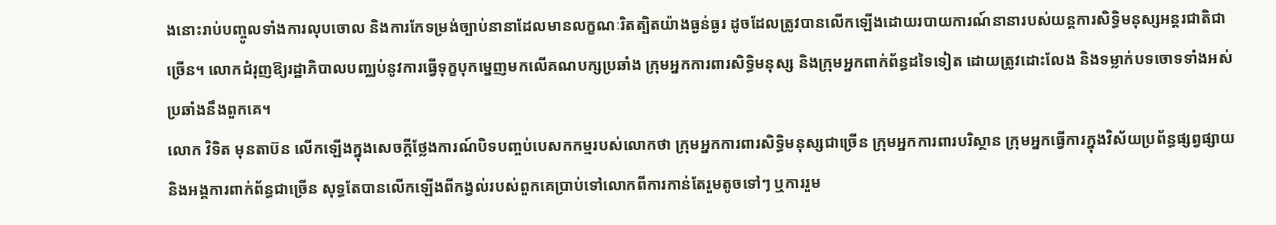ងនោះរាប់បញ្ចូលទាំងការលុបចោល និងការកែទម្រង់ច្បាប់នានាដែលមានលក្ខណៈរិតត្បិតយ៉ាងធ្ងន់ធ្ងរ ដូចដែលត្រូវបានលើកឡើងដោយរបាយការណ៍នានារបស់យន្តការសិទ្ធិមនុស្សអន្តរជាតិជាច្រើន។ លោកជំរុញឱ្យរដ្ឋាភិបាលបញ្ឈប់នូវការធ្វើទុក្ខបុកម្នេញមកលើគណបក្សប្រឆាំង ក្រុមអ្នកការពារសិទ្ធិមនុស្ស និងក្រុមអ្នកពាក់ព័ន្ធដទៃទៀត ដោយត្រូវដោះលែង និងទម្លាក់បទចោទទាំងអស់ប្រឆាំងនឹងពួកគេ។
លោក វិទិត មុនតាប៊ន លើកឡើងក្នុងសេចក្តីថ្លែងការណ៍បិទបញ្ចប់បេសកកម្មរបស់លោកថា ក្រុមអ្នកការពារសិទ្ធិមនុស្សជាច្រើន ក្រុមអ្នកការពារបរិស្ថាន ក្រុមអ្នកធ្វើការក្នុងវិស័យប្រព័ន្ធផ្សព្វផ្សាយ និងអង្គការពាក់ព័ន្ធជាច្រើន សុទ្ធតែបានលើកឡើងពីកង្វល់របស់ពួកគេប្រាប់ទៅលោកពីការកាន់តែរួមតូចទៅៗ ឬការរួម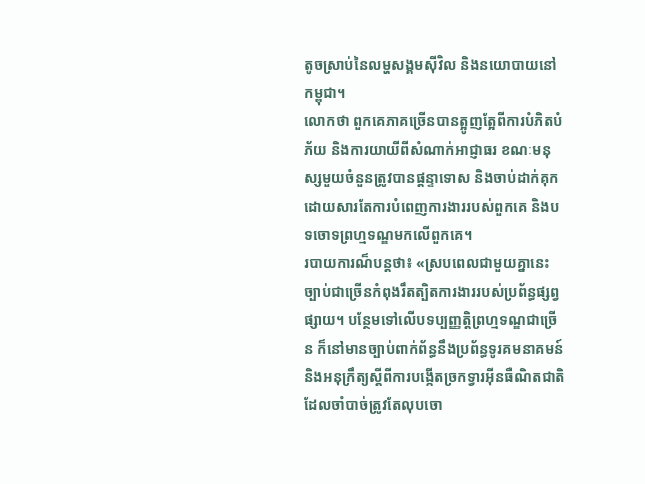តូចស្រាប់នៃលម្ហសង្គមស៊ីវិល និងនយោបាយនៅកម្ពុជា។
លោកថា ពួកគេភាគច្រើនបានត្អូញត្អែពីការបំភិតបំភ័យ និងការយាយីពីសំណាក់អាជ្ញាធរ ខណៈមនុស្សមួយចំនួនត្រូវបានផ្តន្ទាទោស និងចាប់ដាក់គុកដោយសារតែការបំពេញការងាររបស់ពួកគេ និងបទចោទព្រហ្មទណ្ឌមកលើពួកគេ។
របាយការណ៏បន្តថា៖ «ស្របពេលជាមួយគ្នានេះ ច្បាប់ជាច្រើនកំពុងរឹតត្បិតការងាររបស់ប្រព័ន្ធផ្សព្វផ្សាយ។ បន្ថែមទៅលើបទប្បញ្ញត្តិព្រហ្មទណ្ឌជាច្រើន ក៏នៅមានច្បាប់ពាក់ព័ន្ធនឹងប្រព័ន្ធទូរគមនាគមន៍ និងអនុក្រឹត្យស្តីពីការបង្កើតច្រកទ្វារអ៊ីនធឺណិតជាតិ ដែលចាំបាច់ត្រូវតែលុបចោ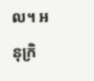ល។ អនុក្រិ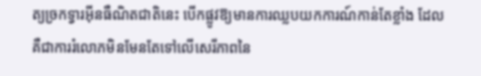ត្យច្រកទ្វារអ៊ីនធឺណិតជាតិនេះ បើកផ្លូវឱ្យមានការឈ្លបយកការណ៍កាន់តែខ្លាំង ដែលគឺជាការរំលោភមិនមែនតែទៅលើសេរីភាពនៃ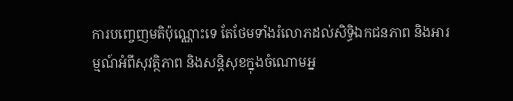ការបញ្ចេញមតិប៉ុណ្ណោះទេ តែថែមទាំងរំលោភដល់សិទ្ធិឯកជនភាព និងអារម្មណ៍អំពីសុវត្ថិភាព និងសន្តិសុខក្នុងចំណោមអ្ន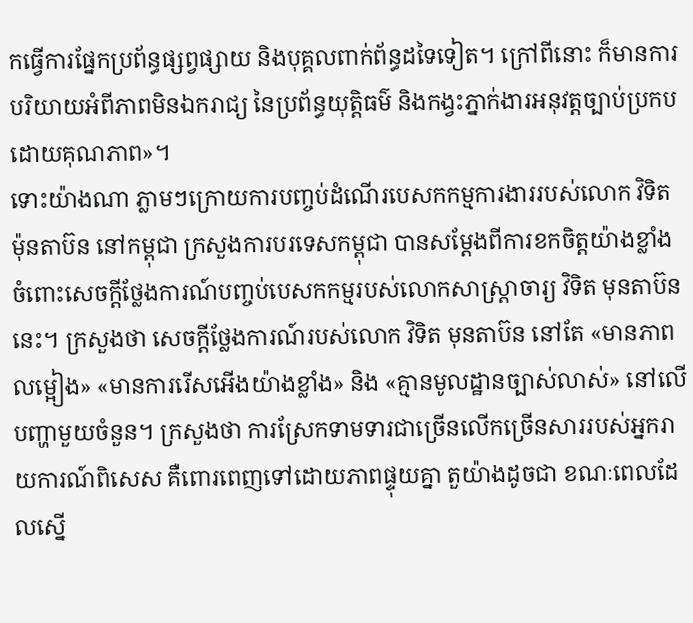កធ្វើការផ្នែកប្រព័ន្ធផ្សព្វផ្សាយ និងបុគ្គលពាក់ព័ន្ធដទៃទៀត។ ក្រៅពីនោះ ក៏មានការបរិយាយអំពីភាពមិនឯករាជ្យ នៃប្រព័ន្ធយុត្តិធម៌ និងកង្វះភ្នាក់ងារអនុវត្តច្បាប់ប្រកបដោយគុណភាព»។
ទោះយ៉ាងណា ភ្លាមៗក្រោយការបញ្ចប់ដំណើរបេសកកម្មការងាររបស់លោក វិទិត ម៉ុនតាប៊ន នៅកម្ពុជា ក្រសួងការបរទេសកម្ពុជា បានសម្តែងពីការខកចិត្តយ៉ាងខ្លាំងចំពោះសេចក្តីថ្លែងការណ៍បញ្ចប់បេសកកម្មរបស់លោកសាស្ត្រាចារ្យ វិទិត មុនតាប៊ន នេះ។ ក្រសួងថា សេចក្តីថ្លែងការណ៍របស់លោក វិទិត មុនតាប៊ន នៅតែ «មានភាពលម្អៀង» «មានការរើសអើងយ៉ាងខ្លាំង» និង «គ្មានមូលដ្ឋានច្បាស់លាស់» នៅលើបញ្ហាមួយចំនួន។ ក្រសួងថា ការស្រែកទាមទារជាច្រើនលើកច្រើនសាររបស់អ្នករាយការណ៍ពិសេស គឺពោរពេញទៅដោយភាពផ្ទុយគ្នា តួយ៉ាងដូចជា ខណៈពេលដែលស្នើ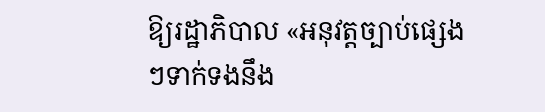ឱ្យរដ្ឋាភិបាល «អនុវត្តច្បាប់ផ្សេងៗទាក់ទងនឹង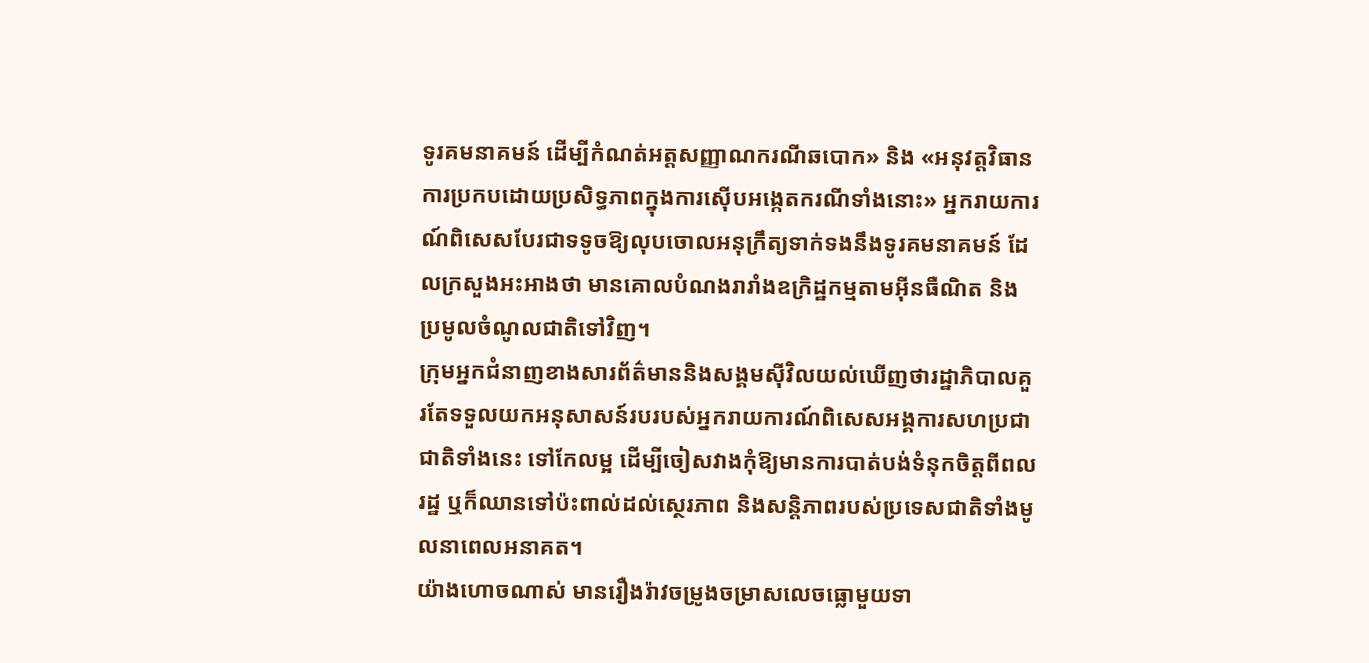ទូរគមនាគមន៍ ដើម្បីកំណត់អត្តសញ្ញាណករណីឆបោក» និង «អនុវត្តវិធានការប្រកបដោយប្រសិទ្ធភាពក្នុងការស៊ើបអង្កេតករណីទាំងនោះ» អ្នករាយការណ៍ពិសេសបែរជាទទូចឱ្យលុបចោលអនុក្រឹត្យទាក់ទងនឹងទូរគមនាគមន៍ ដែលក្រសួងអះអាងថា មានគោលបំណងរារាំងឧក្រិដ្ឋកម្មតាមអ៊ីនធឺណិត និងប្រមូលចំណូលជាតិទៅវិញ។
ក្រុមអ្នកជំនាញខាងសារព័ត៌មាននិងសង្គមសុីវិលយល់ឃើញថារដ្ឋាភិបាលគួរតែទទួលយកអនុសាសន៍របរបស់អ្នករាយការណ៍ពិសេសអង្គការសហប្រជាជាតិទាំងនេះ ទៅកែលម្អ ដើម្បីចៀសវាងកុំឱ្យមានការបាត់បង់ទំនុកចិត្តពីពលរដ្ឋ ឬក៏ឈានទៅប៉ះពាល់ដល់ស្ថេរភាព និងសន្តិភាពរបស់ប្រទេសជាតិទាំងមូលនាពេលអនាគត។
យ៉ាងហោចណាស់ មានរឿងរ៉ាវចម្រូងចម្រាសលេចធ្លោមួយទា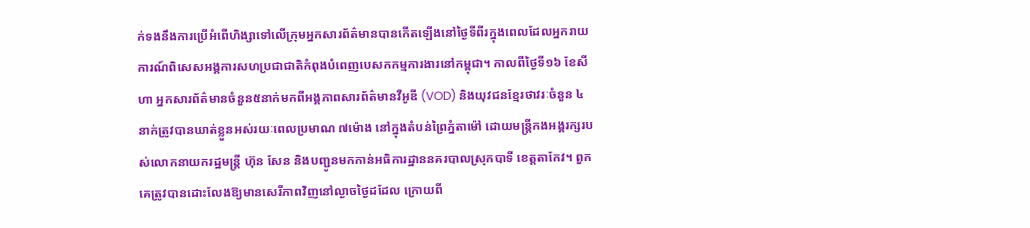ក់ទងនឹងការប្រើអំពើហិង្សាទៅលើក្រុមអ្នកសារព័ត៌មានបានកើតឡើងនៅថ្ងៃទីពីរក្នុងពេលដែលអ្នករាយការណ៍ពិសេសអង្គការសហប្រជាជាតិកំពុងបំពេញបេសកកម្មការងារនៅកម្ពុជា។ កាលពីថ្ងៃទី១៦ ខែសីហា អ្នកសារព័ត៌មានចំនួន៥នាក់មកពីអង្គភាពសារព័ត៌មានវីអូឌី (VOD) និងយុវជនខ្មែរថាវរៈចំនួន ៤នាក់ត្រូវបានឃាត់ខ្លួនអស់រយៈពេលប្រមាណ ៧ម៉ោង នៅក្នុងតំបន់ព្រៃភ្នំតាម៉ៅ ដោយមន្ត្រីកងអង្គរក្សរបស់លោកនាយករដ្ឋមន្ត្រី ហ៊ុន សែន និងបញ្ជូនមកកាន់អធិការដ្ឋាននគរបាលស្រុកបាទី ខេត្តតាកែវ។ ពួកគេត្រូវបានដោះលែងឱ្យមានសេរីភាពវិញនៅល្ងាចថ្ងៃដដែល ក្រោយពី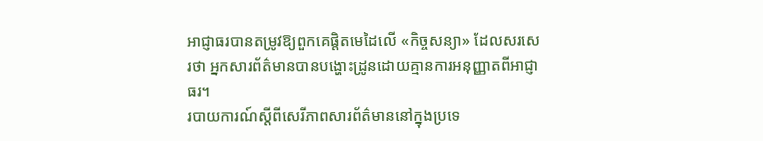អាជ្ញាធរបានតម្រូវឱ្យពួកគេផ្តិតមេដៃលើ «កិច្ចសន្យា» ដែលសរសេរថា អ្នកសារព័ត៌មានបានបង្ហោះដ្រូនដោយគ្មានការអនុញ្ញាតពីអាជ្ញាធរ។
របាយការណ៍ស្តីពីសេរីភាពសារព័ត៌មាននៅក្នុងប្រទេ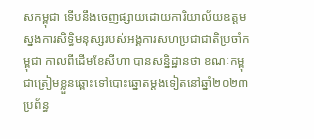សកម្ពុជា ទើបនឹងចេញផ្សាយដោយការិយាល័យឧត្តមស្នងការសិទ្ធិមនុស្សរបស់អង្គការសហប្រជាជាតិប្រចាំកម្ពុជា កាលពីដើមខែសីហា បានសន្និដ្ឋានថា ខណៈកម្ពុជាត្រៀមខ្លួនឆ្ពោះទៅបោះឆ្នោតម្តងទៀតនៅឆ្នាំ២០២៣ ប្រព័ន្ធ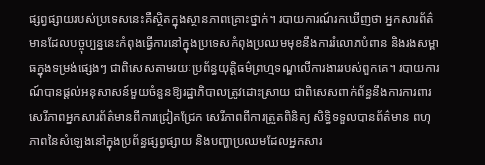ផ្សព្វផ្សាយរបស់ប្រទេសនេះគឺស្ថិតក្នុងស្ថានភាពគ្រោះថ្នាក់។ របាយការណ៍រកឃើញថា អ្នកសារព័ត៌មានដែលបច្ចុប្បន្ននេះកំពុងធ្វើការនៅក្នុងប្រទេសកំពុងប្រឈមមុខនឹងការរំលោភបំពាន និងរងសម្ពាធក្នុងទម្រង់ផ្សេងៗ ជាពិសេសតាមរយៈប្រព័ន្ធយុត្តិធម៌ព្រហ្មទណ្ឌលើការងាររបស់ពួកគេ។ របាយការណ៍បានផ្តល់អនុសាសន៍មួយចំនួនឱ្យរដ្ឋាភិបាលត្រូវដោះស្រាយ ជាពិសេសពាក់ព័ន្ធនឹងការការពារសេរីភាពអ្នកសារព័ត៌មានពីការជ្រៀតជ្រែក សេរីភាពពីការត្រួតពិនិត្យ សិទ្ធិទទួលបានព័ត៌មាន ពហុភាពនៃសំឡេងនៅក្នុងប្រព័ន្ធផ្សព្វផ្សាយ និងបញ្ហាប្រឈមដែលអ្នកសារ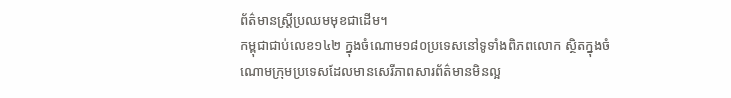ព័ត៌មានស្ត្រីប្រឈមមុខជាដើម។
កម្ពុជាជាប់លេខ១៤២ ក្នុងចំណោម១៨០ប្រទេសនៅទូទាំងពិភពលោក ស្ថិតក្នុងចំណោមក្រុមប្រទេសដែលមានសេរីភាពសារព័ត៌មានមិនល្អ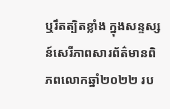ឬរឹតត្បិតខ្លាំង ក្នុងសន្ទស្សន៍សេរីភាពសារព័ត៌មានពិភពលោកឆ្នាំ២០២២ រប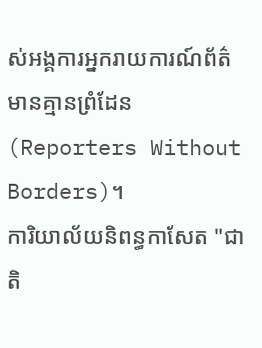ស់អង្គការអ្នករាយការណ៍ព័ត៌មានគ្មានព្រំដែន (Reporters Without Borders)។
ការិយាល័យនិពន្ធកាសែត "ជាតិ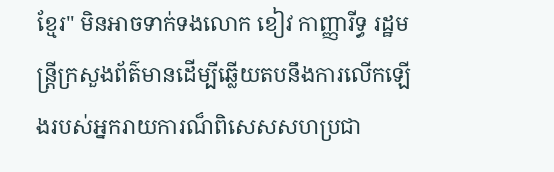ខ្មែរ" មិនអាចទាក់ទងលោក ខៀវ កាញ្ញារីទ្ធ រដ្ឋមន្ត្រីក្រសួងព័ត៌មានដើម្បីឆ្លើយតបនឹងការលើកឡើងរបស់អ្នករាយការណ៏ពិសេសសហប្រជា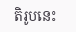តិរូបនេះ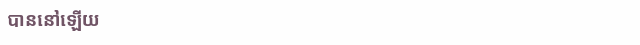បាននៅឡើយ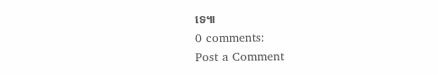ទេ៕
0 comments:
Post a Comment